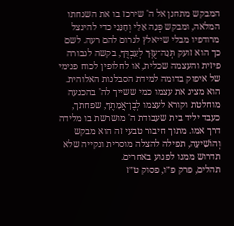המבקש מתחנן אל ה' שירכז בו את השגחתו המלאה, ומבקש פְּנֵה אֵלַי וְחָנֵּנִי כדי להינצל מרודפיו מבלי שייאלץ לגרום להם רעה. לשם כך הוא זועק תְּנָה־עֻזְּךָ לְעַבְדֶּךָ, בקשה לגבורה פיזית והעצמה שכלית, או לחלופין לכוח פנימי של איפוק בדומה למידת הסבלנות האלוהית. הוא מציג את עצמו כמי ששייך לה' בהכנעה מוחלטת וקורא לעצמו לְבֶן־אֲמָתֶךָ, שפחתך, כעבד יליד בית שעבודת ה' מושרשת בו מלידה דרך אמו. מתוך חיבור טבעי זה הוא מבקש וְהוֹשִׁיעָה, תפילה להצלה מוסרית ונקייה שלא תדרוש ממנו לפגוע באחרים.
תהלים, פרק פ״ו, פסוק ט״ז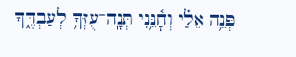פְּנֵ֥ה אֵלַ֗י וְחׇ֫נֵּ֥נִי תְּנָֽה־עֻזְּךָ֥ לְעַבְדֶּ֑ךָ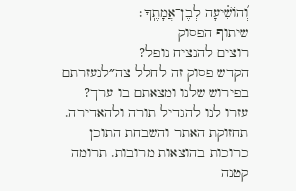וְ֝הוֹשִׁ֗יעָה לְבֶן־אֲמָתֶֽךָ׃
שיתוף הפסוק
רוצים להנציח נופל?
הקדש פסוק זה לחלל צה״לנעזרתם בפירוש שלנו ומצאתם בו ערך?
עזרו לנו להגדיל תורה ולהאדירה. תחזוקת האתר והשבחת התוכן כרוכות בהוצאות מרובות. תרומה קטנה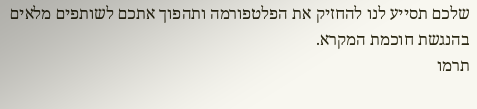שלכם תסייע לנו להחזיק את הפלטפורמה ותהפוך אתכם לשותפים מלאים בהנגשת חוכמת המקרא.
תרמו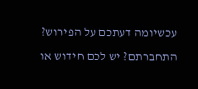עכשיומה דעתכם על הפירוש?
התחברתם? יש לכם חידוש או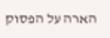הארה על הפסוק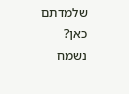שלמדתם כאן? נשמח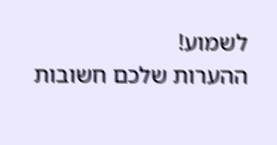לשמוע!
ההערות שלכם חשובות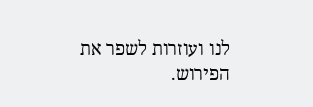לנו ועוזרות לשפר את הפירוש.